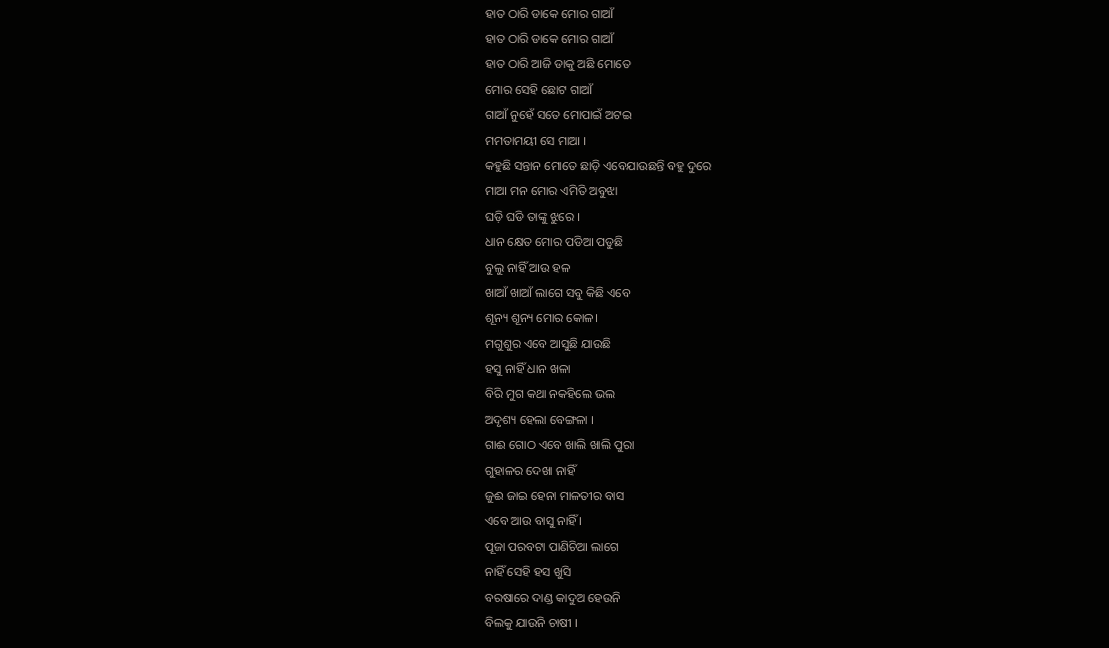ହାତ ଠାରି ଡାକେ ମୋର ଗାଆଁ
ହାତ ଠାରି ଡାକେ ମୋର ଗାଆଁ
ହାତ ଠାରି ଆଜି ଡାକୁ ଅଛି ମୋତେ
ମୋର ସେହି ଛୋଟ ଗାଆଁ
ଗାଆଁ ନୁହେଁ ସତେ ମୋପାଇଁ ଅଟଇ
ମମତାମୟୀ ସେ ମାଆ ।
କହୁଛି ସନ୍ତାନ ମୋତେ ଛାଡ଼ି ଏବେଯାଉଛନ୍ତି ବହୁ ଦୁରେ
ମାଆ ମନ ମୋର ଏମିତି ଅବୁଝା
ଘଡ଼ି ଘଡି ତାଙ୍କୁ ଝୁରେ ।
ଧାନ କ୍ଷେତ ମୋର ପଡିଆ ପଡୁଛି
ବୁଲୁ ନାହିଁ ଆଉ ହଳ
ଖାଆଁ ଖାଆଁ ଲାଗେ ସବୁ କିଛି ଏବେ
ଶୂନ୍ୟ ଶୂନ୍ୟ ମୋର କୋଳ।
ମଗୁଶୁର ଏବେ ଆସୁଛି ଯାଉଛି
ହସୁ ନାହିଁ ଧାନ ଖଳା
ବିରି ମୁଗ କଥା ନକହିଲେ ଭଲ
ଅଦୃଶ୍ୟ ହେଲା ବେଙ୍ଗଳା ।
ଗାଈ ଗୋଠ ଏବେ ଖାଲି ଖାଲି ପୁରା
ଗୁହାଳର ଦେଖା ନାହିଁ
ଜୁଈ ଜାଇ ହେନା ମାଳତୀର ବାସ
ଏବେ ଆଉ ବାସୁ ନାହିଁ ।
ପୂଜା ପରବଟା ପାଣିଚିଆ ଲାଗେ
ନାହିଁ ସେହି ହସ ଖୁସି
ବରଷାରେ ଦାଣ୍ଡ କାଦୁଅ ହେଉନି
ବିଲକୁ ଯାଉନି ଚାଷୀ ।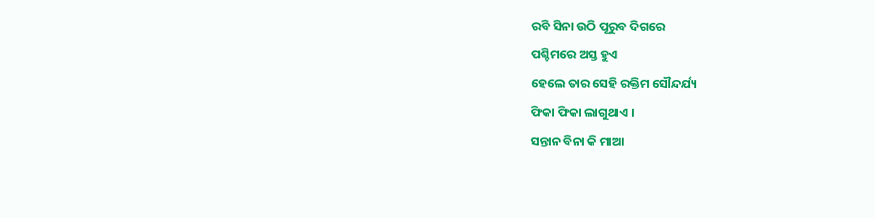ରବି ସିନା ଉଠି ପୂରୁବ ଦିଗରେ
ପଶ୍ଚିମରେ ଅସ୍ତ ହୁଏ
ହେଲେ ତାର ସେହି ରକ୍ତିମ ସୌନ୍ଦର୍ଯ୍ୟ
ଫିକା ଫିକା ଲାଗୁଥାଏ ।
ସନ୍ତାନ ବିନା କି ମାଆ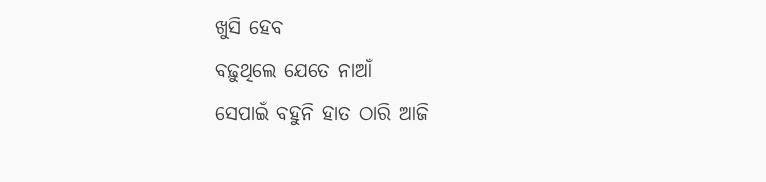ଖୁସି ହେବ
ବଢ଼ୁଥିଲେ ଯେତେ ନାଆଁ
ସେପାଇଁ ବହୁନି ହାତ ଠାରି ଆଜି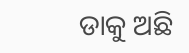ଡାକୁ ଅଛି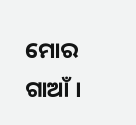ମୋର ଗାଆଁ ।